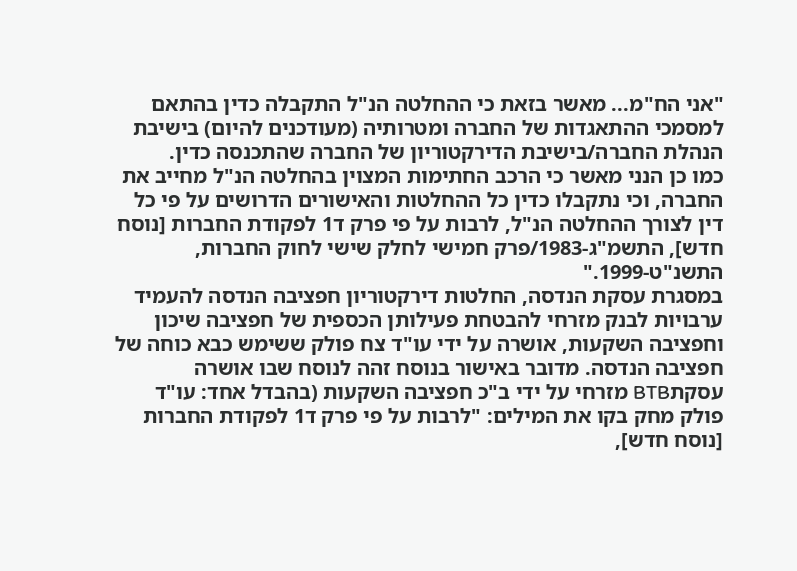"אני הח"מ... מאשר בזאת כי ההחלטה הנ"ל התקבלה כדין בהתאם למסמכי ההתאגדות של החברה ומטרותיה (מעודכנים להיום) בישיבת הנהלת החברה/בישיבת הדירקטוריון של החברה שהתכנסה כדין.
כמו כן הנני מאשר כי הרכב החתימות המצוין בהחלטה הנ"ל מחייב את החברה, וכי נתקבלו כדין כל ההחלטות והאישורים הדרושים על פי כל דין לצורך ההחלטה הנ"ל, לרבות על פי פרק ד1 לפקודת החברות [נוסח חדש], התשמ"ג-1983/פרק חמישי לחלק שישי לחוק החברות, התשנ"ט-1999."
במסגרת עסקת הנדסה, החלטות דירקטוריון חפציבה הנדסה להעמיד ערבויות לבנק מזרחי להבטחת פעילותן הכספית של חפציבה שיכון וחפציבה השקעות, אושרה על ידי עו"ד צח פולק ששימש כבא כוחה של חפציבה הנדסה. מדובר באישור בנוסח זהה לנוסח שבו אושרה עסקתBTB מזרחי על ידי ב"כ חפציבה השקעות (בהבדל אחד: עו"ד פולק מחק בקו את המילים: "לרבות על פי פרק ד1 לפקודת החברות [נוסח חדש],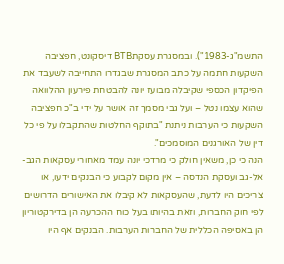התשמ"ג-1983"). ובמסגרת עסקתBTB דיסקונט, חפציבה השקעות חתמה על כתב המסגרת שבגדרו התחייבה לשעבד את הפיקדון הכספי שקיבלה מבועז יונה להבטחת פירעון ההלוואה שהוא עצמו נטל – ועל גבי מסמך זה אושר על ידי ב"כ חפציבה השקעות כי הערבות ניתנת "בתוקף החלטות שהתקבלו על פי כל דין של האורגנים המוסמכים".
הנה כי כן, משאין חולק כי מרדכי יונה עמד מאחורי עסקאות הגב-אל-גב ועסקת הנדסה – אין מקום לקבוע כי הבנקים ידעו, או צריכים היו לדעת, שהעסקאות לא קיבלו את האישורים הדרושים לפי חוק החברות, וזאת בהיותו בעל כוח ההכרעה הן בדירקטוריון הן באסיפה הכללית של החברות הערבות. הבנקים אף היו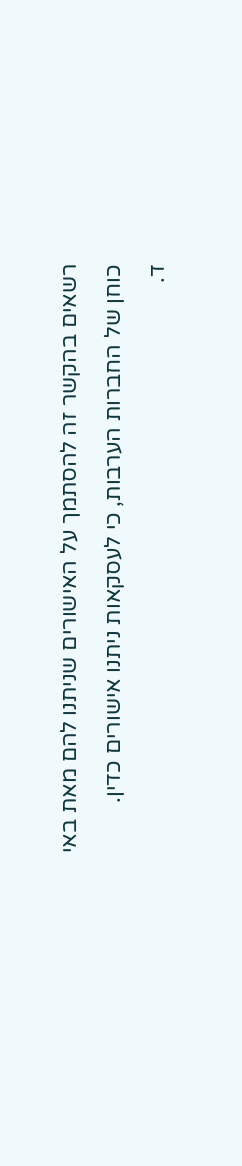רשאים בהקשר זה להסתמך על האישורים שניתנו להם מאת באי כוחן של החברות הערבות, כי לעסקאות ניתנו אישורים כדין.
ד.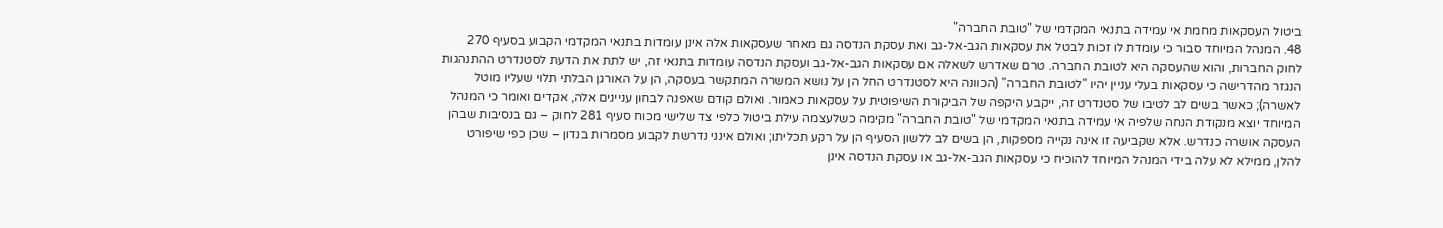ביטול העסקאות מחמת אי עמידה בתנאי המקדמי של "טובת החברה"
48. המנהל המיוחד סבור כי עומדת לו זכות לבטל את עסקאות הגב-אל-גב ואת עסקת הנדסה גם מאחר שעסקאות אלה אינן עומדות בתנאי המקדמי הקבוע בסעיף 270 לחוק החברות, והוא שהעסקה היא לטובת החברה. טרם שאדרש לשאלה אם עסקאות הגב-אל-גב ועסקת הנדסה עומדות בתנאי זה, יש לתת את הדעת לסטנדרט ההתנהגות הנגזר מהדרישה כי עסקאות בעלי עניין יהיו "לטובת החברה" (הכוונה היא לסטנדרט החל הן על נושא המשרה המתקשר בעסקה, הן על האורגן הבלתי תלוי שעליו מוטל לאשרה); כאשר בשים לב לטיבו של סטנדרט זה, ייקבע היקפה של הביקורת השיפוטית על עסקאות כאמור. ואולם קודם שאפנה לבחון עניינים אלה, אקדים ואומר כי המנהל המיוחד יוצא מנקודת הנחה שלפיה אי עמידה בתנאי המקדמי של "טובת החברה" מקימה כשלעצמה עילת ביטול כלפי צד שלישי מכוח סעיף 281 לחוק – גם בנסיבות שבהן העסקה אושרה כנדרש. אלא שקביעה זו אינה נקייה מספקות, הן בשים לב ללשון הסעיף הן על רקע תכליתו; ואולם אינני נדרשת לקבוע מסמרות בנדון – שכן כפי שיפורט להלן, ממילא לא עלה בידי המנהל המיוחד להוכיח כי עסקאות הגב-אל-גב או עסקת הנדסה אינן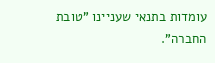עומדות בתנאי שעניינו "טובת החברה".